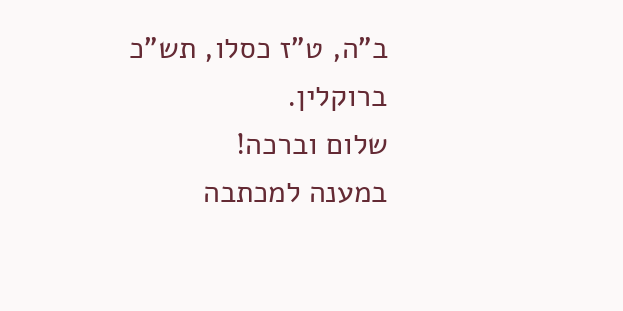ב"ה, ט"ז כסלו, תש"כ
ברוקלין.
שלום וברכה!
במענה למכתבה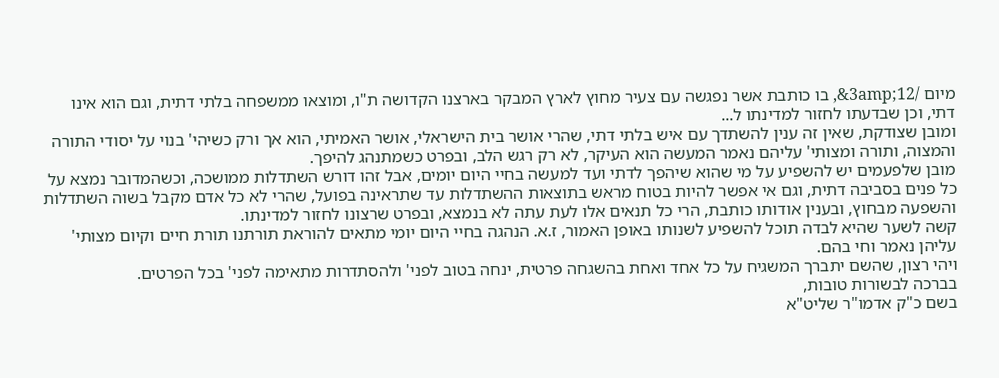מיום /12;3amp&, בו כותבת אשר נפגשה עם צעיר מחוץ לארץ המבקר בארצנו הקדושה ת"ו, ומוצאו ממשפחה בלתי דתית, וגם הוא אינו דתי, וכן שבדעתו לחזור למדינתו ל...
ומובן שצודקת, שאין זה ענין להשתדך עם איש בלתי דתי, שהרי אושר בית הישראלי, אושר האמיתי, הוא אך ורק כשיהי' בנוי על יסודי התורה והמצוה, ותורה ומצותי' עליהם נאמר המעשה הוא העיקר, לא רק רגש הלב, ובפרט כשמתנהג להיפך.
מובן שלפעמים יש להשפיע על מי שהוא שיהפך לדתי ועד למעשה בחיי היום יומים, אבל זהו דורש השתדלות ממושכה, וכשהמדובר נמצא על כל פנים בסביבה דתית, וגם אי אפשר להיות בטוח מראש בתוצאות ההשתדלות עד שתראינה בפועל, שהרי לא כל אדם מקבל בשוה השתדלות והשפעה מבחוץ, ובענין אודותו כותבת, הרי כל תנאים אלו לעת עתה לא בנמצא, ובפרט שרצונו לחזור למדינתו.
קשה לשער שהיא לבדה תוכל להשפיע לשנותו באופן האמור, ז.א. הנהגה בחיי היום יומי מתאים להוראת תורתנו תורת חיים וקיום מצותי' עליהן נאמר וחי בהם.
ויהי רצון, שהשם יתברך המשגיח על כל אחד ואחת בהשגחה פרטית, ינחה בטוב לפני' ולהסתדרות מתאימה לפני' בכל הפרטים.
בברכה לבשורות טובות,
בשם כ"ק אדמו"ר שליט"א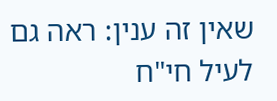שאין זה ענין: ראה גם לעיל חי"ח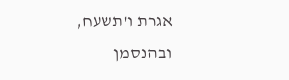אגרת ו'תשעח, ובהנסמן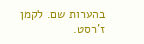בהערות שם. לקמן ז'רסט.